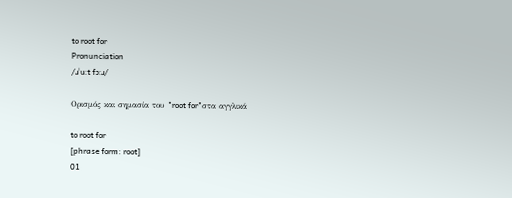to root for
Pronunciation
/ɹˈuːt fɔːɹ/

Ορισμός και σημασία του "root for"στα αγγλικά

to root for
[phrase form: root]
01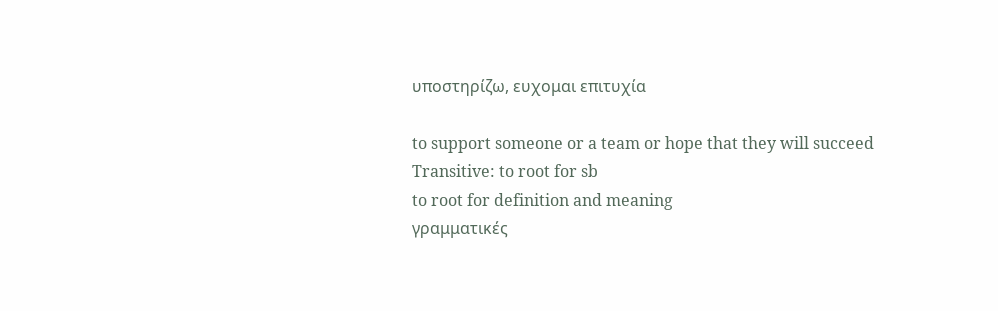υποστηρίζω, ευχομαι επιτυχία

to support someone or a team or hope that they will succeed
Transitive: to root for sb
to root for definition and meaning
γραμματικές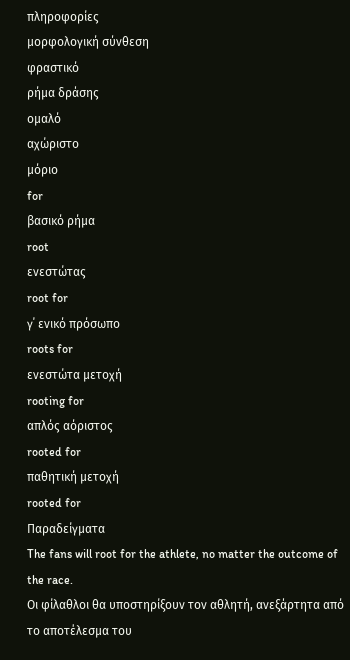πληροφορίες
μορφολογική σύνθεση
φραστικό
ρήμα δράσης
ομαλό
αχώριστο
μόριο
for
βασικό ρήμα
root
ενεστώτας
root for
γ΄ ενικό πρόσωπο
roots for
ενεστώτα μετοχή
rooting for
απλός αόριστος
rooted for
παθητική μετοχή
rooted for
Παραδείγματα
The fans will root for the athlete, no matter the outcome of the race.
Οι φίλαθλοι θα υποστηρίξουν τον αθλητή, ανεξάρτητα από το αποτέλεσμα του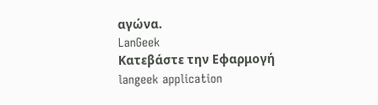αγώνα.
LanGeek
Κατεβάστε την Εφαρμογή
langeek application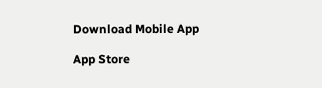Download Mobile App

App Store